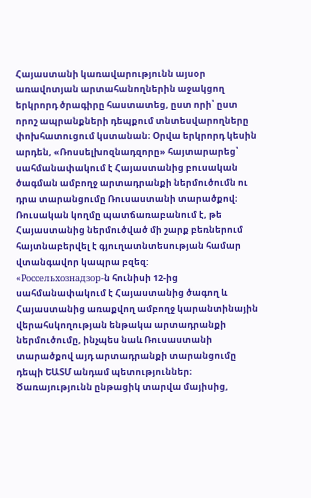Հայաստանի կառավարությունն այսօր առավոտյան արտահանողներին աջակցող երկրորդ ծրագիրը հաստատեց, ըստ որի՝ ըստ որոշ ապրանքների դեպքում տնտեսվարողները փոխհատուցում կստանան։ Օրվա երկրորդ կեսին արդեն, «Ռոսսելխոզնադզորը» հայտարարեց՝ սահմանափակում է Հայաստանից բուսական ծագման ամբողջ արտադրանքի ներմուծումն ու դրա տարանցումը Ռուսաստանի տարածքով։ Ռուսական կողմը պատճառաբանում է, թե Հայաստանից ներմուծված մի շարք բեռներում հայտնաբերվել է գյուղատնտեսության համար վտանգավոր կապրա բզեզ:
«Россельхознадзор-ն հունիսի 12-ից սահմանափակում է Հայաստանից ծագող և Հայաստանից առաքվող ամբողջ կարանտինային վերահսկողության ենթակա արտադրանքի ներմուծումը, ինչպես նաև Ռուսաստանի տարածքով այդ արտադրանքի տարանցումը դեպի ԵԱՏՄ անդամ պետություններ։
Ծառայությունն ընթացիկ տարվա մայիսից,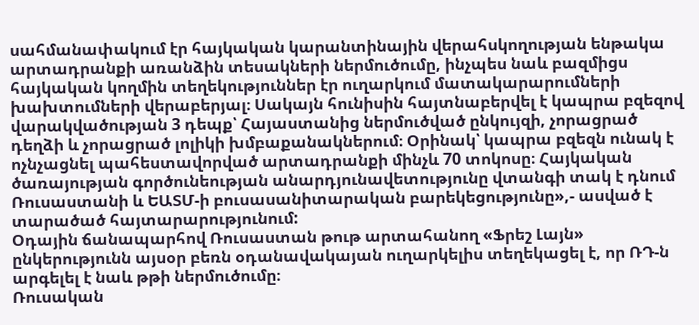սահմանափակում էր հայկական կարանտինային վերահսկողության ենթակա արտադրանքի առանձին տեսակների ներմուծումը, ինչպես նաև բազմիցս հայկական կողմին տեղեկություններ էր ուղարկում մատակարարումների խախտումների վերաբերյալ։ Սակայն հունիսին հայտնաբերվել է կապրա բզեզով վարակվածության 3 դեպք՝ Հայաստանից ներմուծված ընկույզի, չորացրած դեղձի և չորացրած լոլիկի խմբաքանակներում։ Օրինակ՝ կապրա բզեզն ունակ է ոչնչացնել պահեստավորված արտադրանքի մինչև 70 տոկոսը։ Հայկական ծառայության գործունեության անարդյունավետությունը վտանգի տակ է դնում Ռուսաստանի և ԵԱՏՄ-ի բուսասանիտարական բարեկեցությունը»,- ասված է տարածած հայտարարությունում:
Օդային ճանապարհով Ռուսաստան թութ արտահանող «Ֆրեշ Լայն» ընկերությունն այսօր բեռն օդանավակայան ուղարկելիս տեղեկացել է, որ ՌԴ-ն արգելել է նաև թթի ներմուծումը։
Ռուսական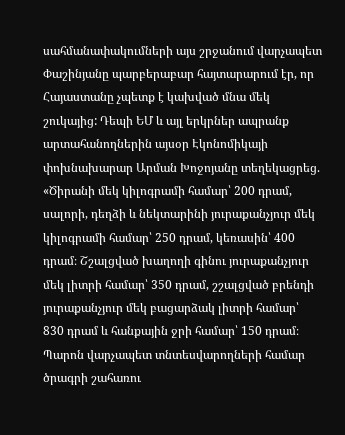սահմանափակումների այս շրջանում վարչապետ Փաշինյանը պարբերաբար հայտարարում էր, որ Հայաստանը չպետք է կախված մնա մեկ շուկայից: Դեպի ԵՄ և այլ երկրներ ապրանք արտահանողներին այսօր Էկոնոմիկայի փոխնախարար Արման Խոջոյանը տեղեկացրեց.
«Ծիրանի մեկ կիլոգրամի համար՝ 200 դրամ, սալորի, դեղձի և նեկտարինի յուրաքանչյուր մեկ կիլոգրամի համար՝ 250 դրամ, կեռասին՝ 400 դրամ։ Շշալցված խաղողի գինու յուրաքանչյուր մեկ լիտրի համար՝ 350 դրամ, շշալցված բրենդի յուրաքանչյուր մեկ բացարձակ լիտրի համար՝ 830 դրամ և հանքային ջրի համար՝ 150 դրամ։ Պարոն վարչապետ տնտեսվարողների համար ծրագրի շահառու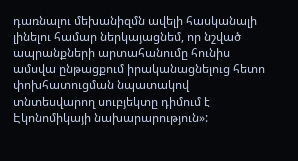դառնալու մեխանիզմն ավելի հասկանալի լինելու համար ներկայացնեմ, որ նշված ապրանքների արտահանումը հունիս ամսվա ընթացքում իրականացնելուց հետո փոխհատուցման նպատակով տնտեսվարող սուբյեկտը դիմում է Էկոնոմիկայի նախարարություն»: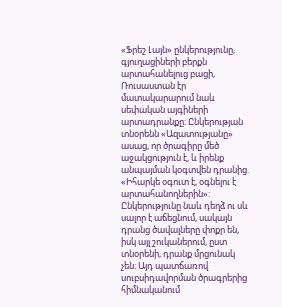«Ֆրեշ Լայն» ընկերությունը, գյուղացիների բերքն արտահանելուց բացի, Ռուսաստան էր մատակարարում նաև սեփական այգիների արտադրանքը։ Ընկերության տնօրենն «Ազատությանը» ասաց, որ ծրագիրը մեծ աջակցություն է, և իրենք անպայման կօգտվեն դրանից. «Իհարկե օգուտ է, օգնելու է արտահանողներին»:
Ընկերությունը նաև դեղձ ու սև սալոր է աճեցնում, սակայն դրանց ծավալները փոքր են, իսկ այլ շուկաներում, ըստ տնօրենի, դրանք մրցունակ չեն։ Այդ պատճառով սուբսիդավորման ծրագրերից հիմնականում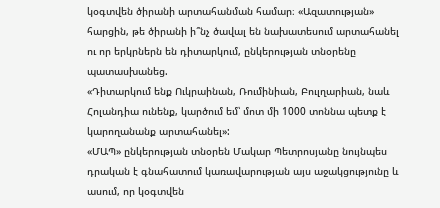կօգտվեն ծիրանի արտահանման համար։ «Ազատության» հարցին, թե ծիրանի ի՞նչ ծավալ են նախատեսում արտահանել ու որ երկրներն են դիտարկում, ընկերության տնօրենը պատասխանեց.
«Դիտարկում ենք Ուկրաինան, Ռումինիան, Բուլղարիան, նաև Հոլանդիա ունենք, կարծում եմ՝ մոտ մի 1000 տոննա պետք է կարողանանք արտահանել»:
«ՄԱՊ» ընկերության տնօրեն Մակար Պետրոսյանը նույնպես դրական է գնահատում կառավարության այս աջակցությունը և ասում, որ կօգտվեն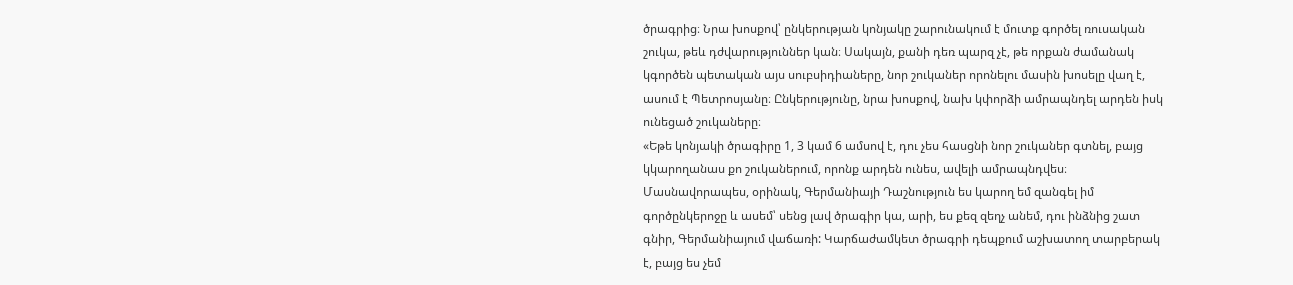ծրագրից։ Նրա խոսքով՝ ընկերության կոնյակը շարունակում է մուտք գործել ռուսական շուկա, թեև դժվարություններ կան։ Սակայն, քանի դեռ պարզ չէ, թե որքան ժամանակ կգործեն պետական այս սուբսիդիաները, նոր շուկաներ որոնելու մասին խոսելը վաղ է, ասում է Պետրոսյանը։ Ընկերությունը, նրա խոսքով, նախ կփորձի ամրապնդել արդեն իսկ ունեցած շուկաները։
«Եթե կոնյակի ծրագիրը 1, 3 կամ 6 ամսով է, դու չես հասցնի նոր շուկաներ գտնել, բայց կկարողանաս քո շուկաներում, որոնք արդեն ունես, ավելի ամրապնդվես։ Մասնավորապես, օրինակ, Գերմանիայի Դաշնություն ես կարող եմ զանգել իմ գործընկերոջը և ասեմ՝ սենց լավ ծրագիր կա, արի, ես քեզ զեղչ անեմ, դու ինձնից շատ գնիր, Գերմանիայում վաճառի: Կարճաժամկետ ծրագրի դեպքում աշխատող տարբերակ է, բայց ես չեմ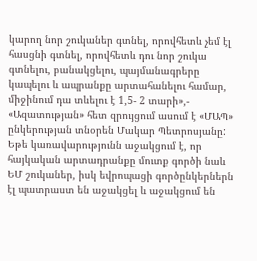կարող նոր շուկաներ գտնել, որովհետև չեմ էլ հասցնի գտնել, որովհետև դու նոր շուկա գտնելու, բանակցելու, պայմանագրերը կապելու և ապրանքը արտահանելու համար, միջինում դա տևելու է 1,5- 2 տարի»,- «Ազատության» հետ զրույցում ասում է «ՄԱՊ» ընկերության տնօրեն Մակար Պետրոսյանը:
Եթե կառավարությունն աջակցում է, որ հայկական արտադրանքը մուտք գործի նաև ԵՄ շուկաներ, իսկ եվրոպացի գործընկերներն էլ պատրաստ են աջակցել և աջակցում են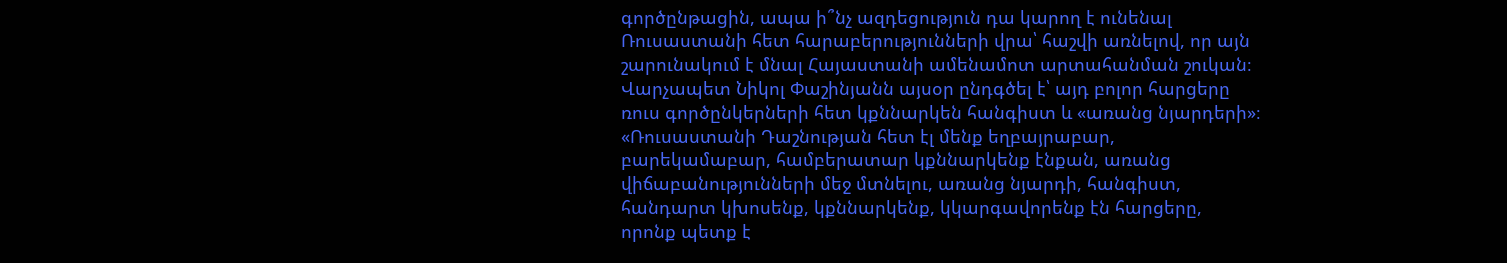գործընթացին, ապա ի՞նչ ազդեցություն դա կարող է ունենալ Ռուսաստանի հետ հարաբերությունների վրա՝ հաշվի առնելով, որ այն շարունակում է մնալ Հայաստանի ամենամոտ արտահանման շուկան։ Վարչապետ Նիկոլ Փաշինյանն այսօր ընդգծել է՝ այդ բոլոր հարցերը ռուս գործընկերների հետ կքննարկեն հանգիստ և «առանց նյարդերի»։
«Ռուսաստանի Դաշնության հետ էլ մենք եղբայրաբար, բարեկամաբար, համբերատար կքննարկենք էնքան, առանց վիճաբանությունների մեջ մտնելու, առանց նյարդի, հանգիստ, հանդարտ կխոսենք, կքննարկենք, կկարգավորենք էն հարցերը, որոնք պետք է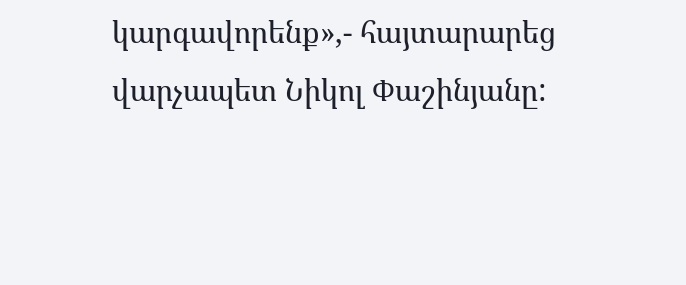կարգավորենք»,- հայտարարեց վարչապետ Նիկոլ Փաշինյանը: